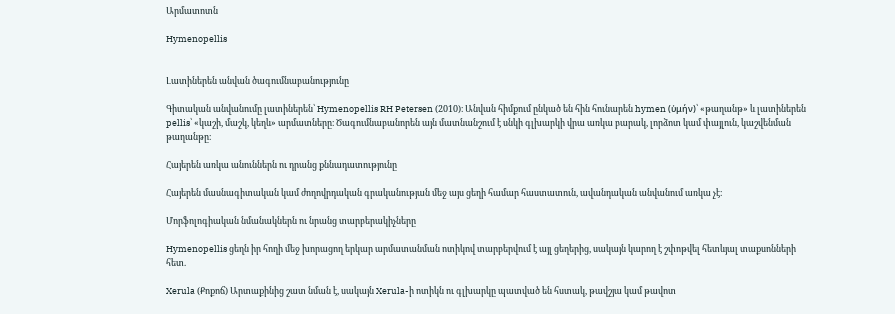Արմատոտն

Hymenopellis


Լատիներեն անվան ծագումնաբանությունը

Գիտական անվանումը լատիներեն՝ Hymenopellis RH Petersen (2010)։ Անվան հիմքում ընկած են հին հունարեն hymen (ὑμήν)՝ «թաղանթ» և լատիներեն pellis՝ «կաշի, մաշկ, կեղև» արմատները։ Ծագումնաբանորեն այն մատնանշում է սնկի գլխարկի վրա առկա բարակ, լորձոտ կամ փայլուն, կաշվենման թաղանթը։

Հայերեն առկա անուններն ու դրանց քննադատությունը

Հայերեն մասնագիտական կամ ժողովրդական գրականության մեջ այս ցեղի համար հաստատուն, ավանդական անվանում առկա չէ։

Մորֆոլոգիական նմանակներն ու նրանց տարբերակիչները

Hymenopellis ցեղն իր հողի մեջ խորացող երկար արմատանման ոտիկով տարբերվում է այլ ցեղերից, սակայն կարող է շփոթվել հետևյալ տաքսոնների հետ.

Xerula (Քոքոճ) Արտաքինից շատ նման է, սակայն Xerula-ի ոտիկն ու գլխարկը պատված են հստակ, թավշյա կամ թավոտ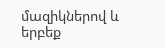մազիկներով և երբեք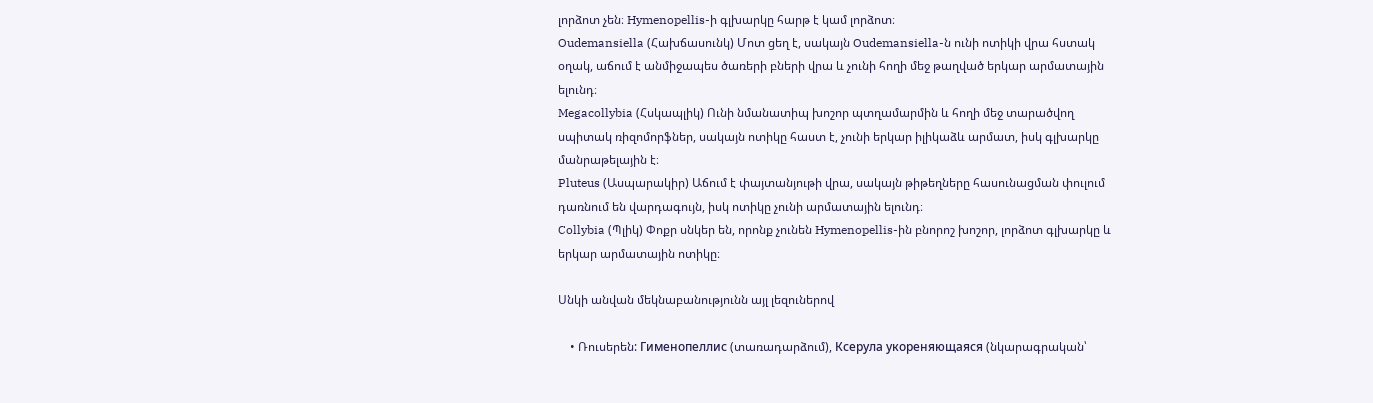լորձոտ չեն։ Hymenopellis-ի գլխարկը հարթ է կամ լորձոտ։
Oudemansiella (Հախճասունկ) Մոտ ցեղ է, սակայն Oudemansiella-ն ունի ոտիկի վրա հստակ օղակ, աճում է անմիջապես ծառերի բների վրա և չունի հողի մեջ թաղված երկար արմատային ելունդ։
Megacollybia (Հսկապլիկ) Ունի նմանատիպ խոշոր պտղամարմին և հողի մեջ տարածվող սպիտակ ռիզոմորֆներ, սակայն ոտիկը հաստ է, չունի երկար իլիկաձև արմատ, իսկ գլխարկը մանրաթելային է։
Pluteus (Ասպարակիր) Աճում է փայտանյութի վրա, սակայն թիթեղները հասունացման փուլում դառնում են վարդագույն, իսկ ոտիկը չունի արմատային ելունդ։
Collybia (Պլիկ) Փոքր սնկեր են, որոնք չունեն Hymenopellis-ին բնորոշ խոշոր, լորձոտ գլխարկը և երկար արմատային ոտիկը։

Սնկի անվան մեկնաբանությունն այլ լեզուներով

    • Ռուսերեն: Гименопеллис (տառադարձում), Ксерула укореняющаяся (նկարագրական՝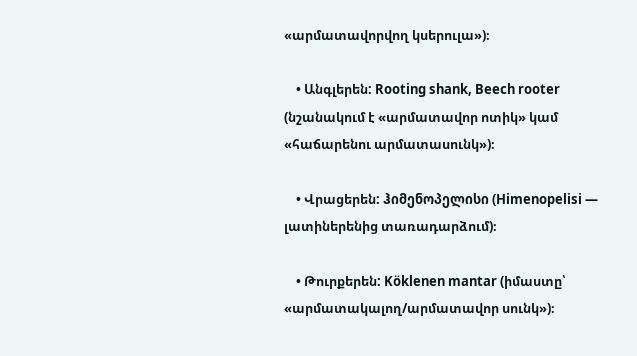«արմատավորվող կսերուլա»)։

    • Անգլերեն: Rooting shank, Beech rooter (նշանակում է «արմատավոր ոտիկ» կամ «հաճարենու արմատասունկ»)։

    • Վրացերեն: ჰიმენოპელისი (Himenopelisi — լատիներենից տառադարձում)։

    • Թուրքերեն: Köklenen mantar (իմաստը՝ «արմատակալող/արմատավոր սունկ»)։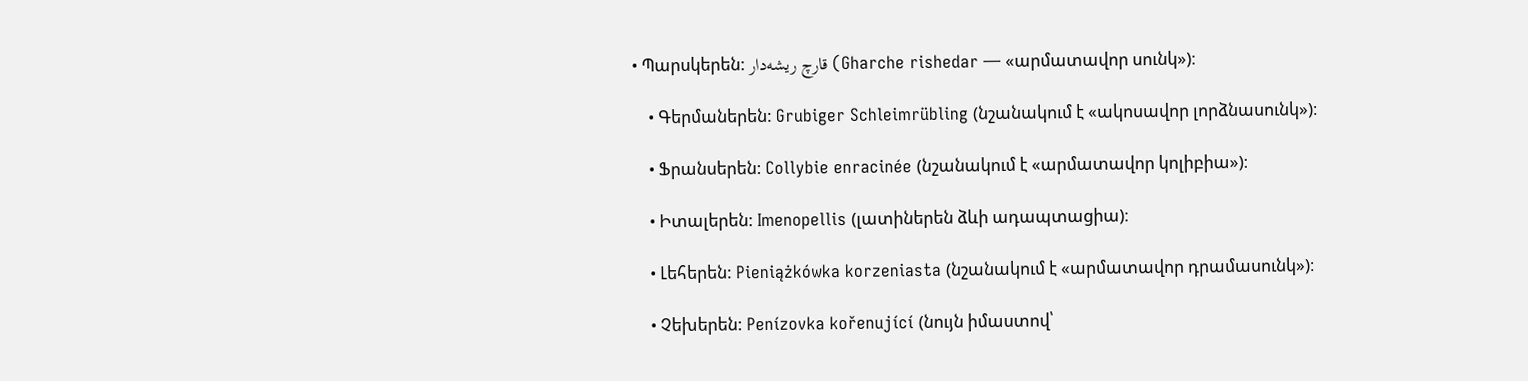• Պարսկերեն: قارچ ریشه‌دار (Gharche rishedar — «արմատավոր սունկ»)։

    • Գերմաներեն: Grubiger Schleimrübling (նշանակում է «ակոսավոր լորձնասունկ»)։

    • Ֆրանսերեն: Collybie enracinée (նշանակում է «արմատավոր կոլիբիա»)։

    • Իտալերեն: Imenopellis (լատիներեն ձևի ադապտացիա)։

    • Լեհերեն: Pieniążkówka korzeniasta (նշանակում է «արմատավոր դրամասունկ»)։

    • Չեխերեն: Penízovka kořenující (նույն իմաստով՝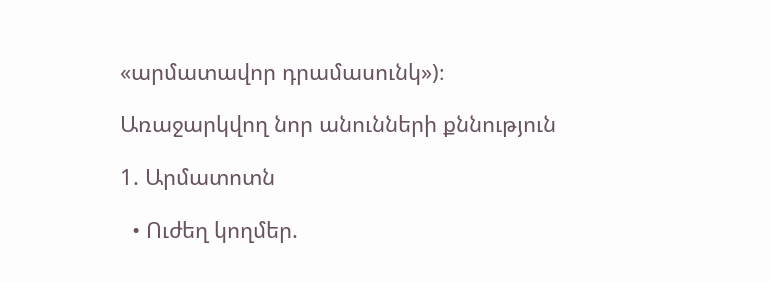«արմատավոր դրամասունկ»)։

Առաջարկվող նոր անունների քննություն

1. Արմատոտն

  • Ուժեղ կողմեր.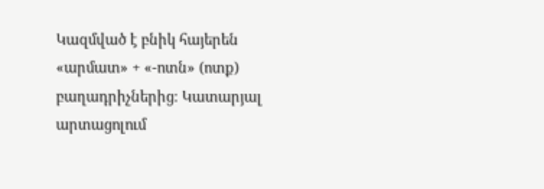Կազմված է բնիկ հայերեն «արմատ» + «-ոտն» (ոտք) բաղադրիչներից։ Կատարյալ արտացոլում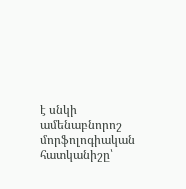է սնկի ամենաբնորոշ մորֆոլոգիական հատկանիշը՝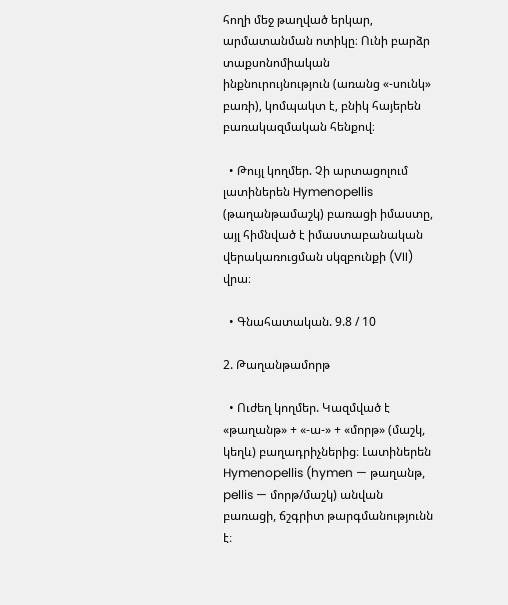հողի մեջ թաղված երկար, արմատանման ոտիկը։ Ունի բարձր տաքսոնոմիական ինքնուրույնություն (առանց «-սունկ» բառի), կոմպակտ է, բնիկ հայերեն բառակազմական հենքով։

  • Թույլ կողմեր. Չի արտացոլում լատիներեն Hymenopellis (թաղանթամաշկ) բառացի իմաստը, այլ հիմնված է իմաստաբանական վերակառուցման սկզբունքի (VII) վրա։

  • Գնահատական. 9.8 / 10

2. Թաղանթամորթ

  • Ուժեղ կողմեր. Կազմված է «թաղանթ» + «-ա-» + «մորթ» (մաշկ, կեղև) բաղադրիչներից։ Լատիներեն Hymenopellis (hymen — թաղանթ, pellis — մորթ/մաշկ) անվան բառացի, ճշգրիտ թարգմանությունն է։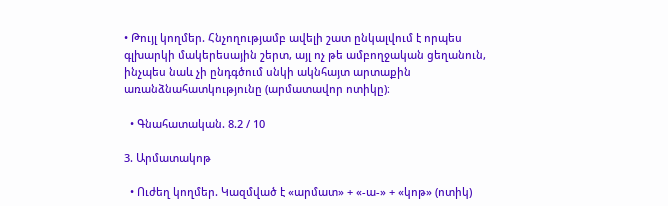• Թույլ կողմեր. Հնչողությամբ ավելի շատ ընկալվում է որպես գլխարկի մակերեսային շերտ, այլ ոչ թե ամբողջական ցեղանուն, ինչպես նաև չի ընդգծում սնկի ակնհայտ արտաքին առանձնահատկությունը (արմատավոր ոտիկը)։

  • Գնահատական. 8.2 / 10

3. Արմատակոթ

  • Ուժեղ կողմեր. Կազմված է «արմատ» + «-ա-» + «կոթ» (ոտիկ)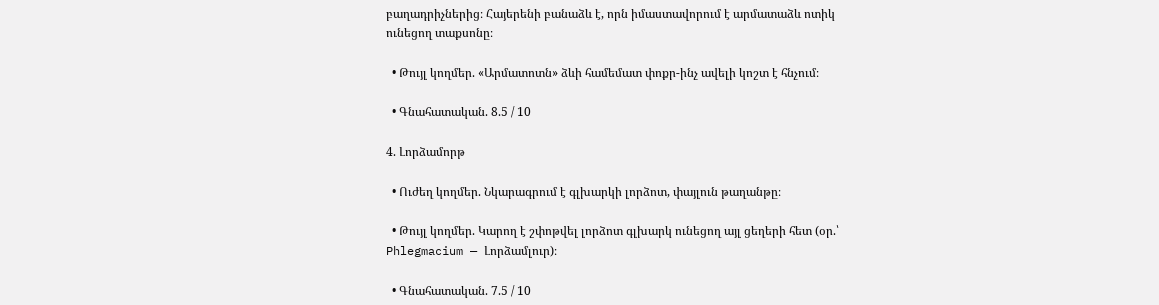բաղադրիչներից։ Հայերենի բանաձև է, որն իմաստավորում է արմատաձև ոտիկ ունեցող տաքսոնը։

  • Թույլ կողմեր. «Արմատոտն» ձևի համեմատ փոքր-ինչ ավելի կոշտ է հնչում։

  • Գնահատական. 8.5 / 10

4. Լորձամորթ

  • Ուժեղ կողմեր. Նկարագրում է գլխարկի լորձոտ, փայլուն թաղանթը։

  • Թույլ կողմեր. Կարող է շփոթվել լորձոտ գլխարկ ունեցող այլ ցեղերի հետ (օր.՝ Phlegmacium — Լորձամլուր)։

  • Գնահատական. 7.5 / 10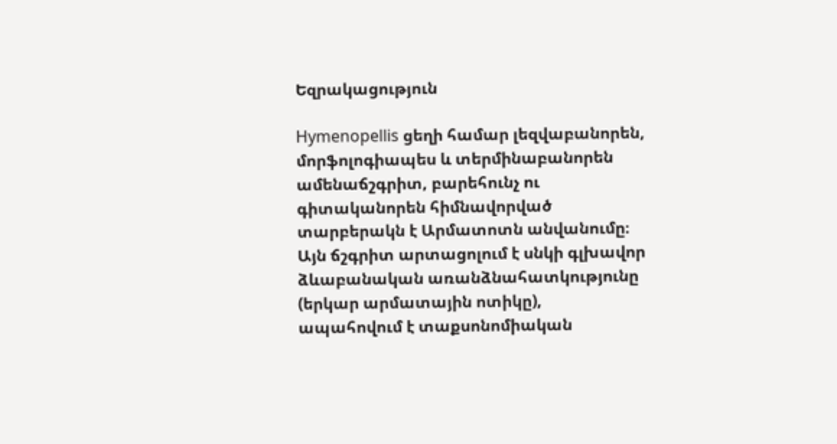Եզրակացություն

Hymenopellis ցեղի համար լեզվաբանորեն, մորֆոլոգիապես և տերմինաբանորեն ամենաճշգրիտ, բարեհունչ ու գիտականորեն հիմնավորված տարբերակն է Արմատոտն անվանումը։ Այն ճշգրիտ արտացոլում է սնկի գլխավոր ձևաբանական առանձնահատկությունը (երկար արմատային ոտիկը), ապահովում է տաքսոնոմիական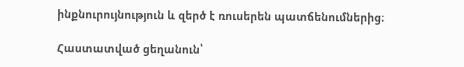ինքնուրույնություն և զերծ է ռուսերեն պատճենումներից։

Հաստատված ցեղանուն՝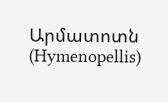Արմատոտն (Hymenopellis)